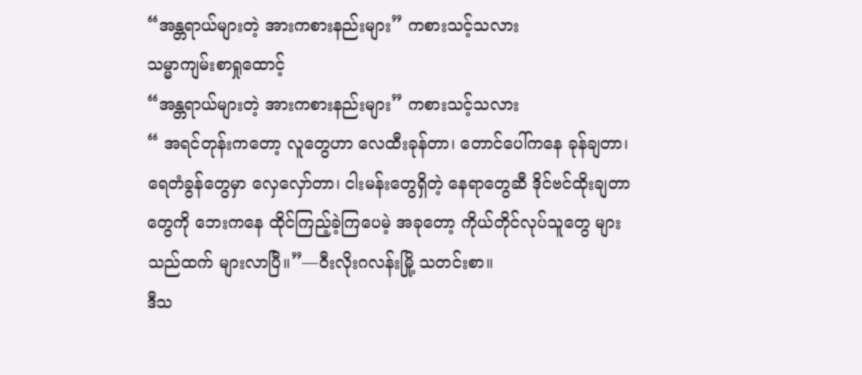“အန္တရာယ်များတဲ့ အားကစားနည်းများ” ကစားသင့်သလား
သမ္မာကျမ်းစာရှုထောင့်
“အန္တရာယ်များတဲ့ အားကစားနည်းများ” ကစားသင့်သလား
“ အရင်တုန်းကတော့ လူတွေဟာ လေထီးခုန်တာ၊ တောင်ပေါ်ကနေ ခုန်ချတာ၊ ရေတံခွန်တွေမှာ လှေလှော်တာ၊ ငါးမန်းတွေရှိတဲ့ နေရာတွေဆီ ဒိုင်ဗင်ထိုးချတာတွေကို ဘေးကနေ ထိုင်ကြည့်ခဲ့ကြပေမဲ့ အခုတော့ ကိုယ်တိုင်လုပ်သူတွေ များသည်ထက် များလာပြီ။”—ဝီးလိုးဂလန်းမြို့ သတင်းစာ။
ဒီသ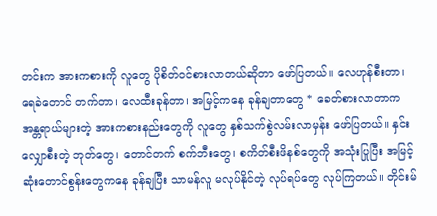တင်းက အားကစားကို လူတွေ ပိုစိတ်ဝင်စားလာတယ်ဆိုတာ ဖော်ပြတယ်။ လေဟုန်စီးတာ၊ ရေခဲတောင် တက်တာ၊ လေထီးခုန်တာ၊ အမြင့်ကနေ ခုန်ချတာတွေ * ခေတ်စားလာတာက အန္တရာယ်များတဲ့ အားကစားနည်းတွေကို လူတွေ နှစ်သက်စွဲလမ်းလာမှန်း ဖော်ပြတယ်။ နှင်းလျှောစီးတဲ့ ဘုတ်တွေ၊ တောင်တက် စက်ဘီးတွေ၊ စကိတ်စီးဖိနစ်တွေကို အသုံးပြုပြီး အမြင့်ဆုံးတောင်စွန်းတွေကနေ ခုန်ချပြီး သာမန်လူ မလုပ်နိုင်တဲ့ လုပ်ရပ်တွေ လုပ်ကြတယ်။ တိုင်းမ်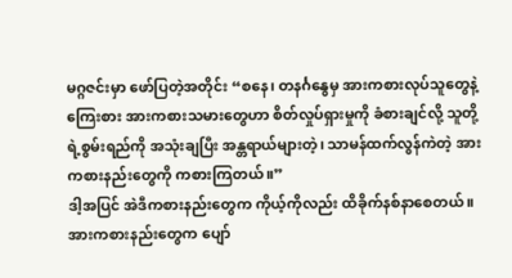မဂ္ဂဇင်းမှာ ဖော်ပြတဲ့အတိုင်း “စနေ၊ တနင်္ဂနွေမှ အားကစားလုပ်သူတွေနဲ့ ကြေးစား အားကစားသမားတွေဟာ စိတ်လှုပ်ရှားမှုကို ခံစားချင်လို့ သူတို့ရဲ့စွမ်းရည်ကို အသုံးချပြီး အန္တရာယ်များတဲ့၊ သာမန်ထက်လွန်ကဲတဲ့ အားကစားနည်းတွေကို ကစားကြတယ်။”
ဒါ့အပြင် အဲဒီကစားနည်းတွေက ကိုယ့်ကိုလည်း ထိခိုက်နစ်နာစေတယ်။ အားကစားနည်းတွေက ပျော်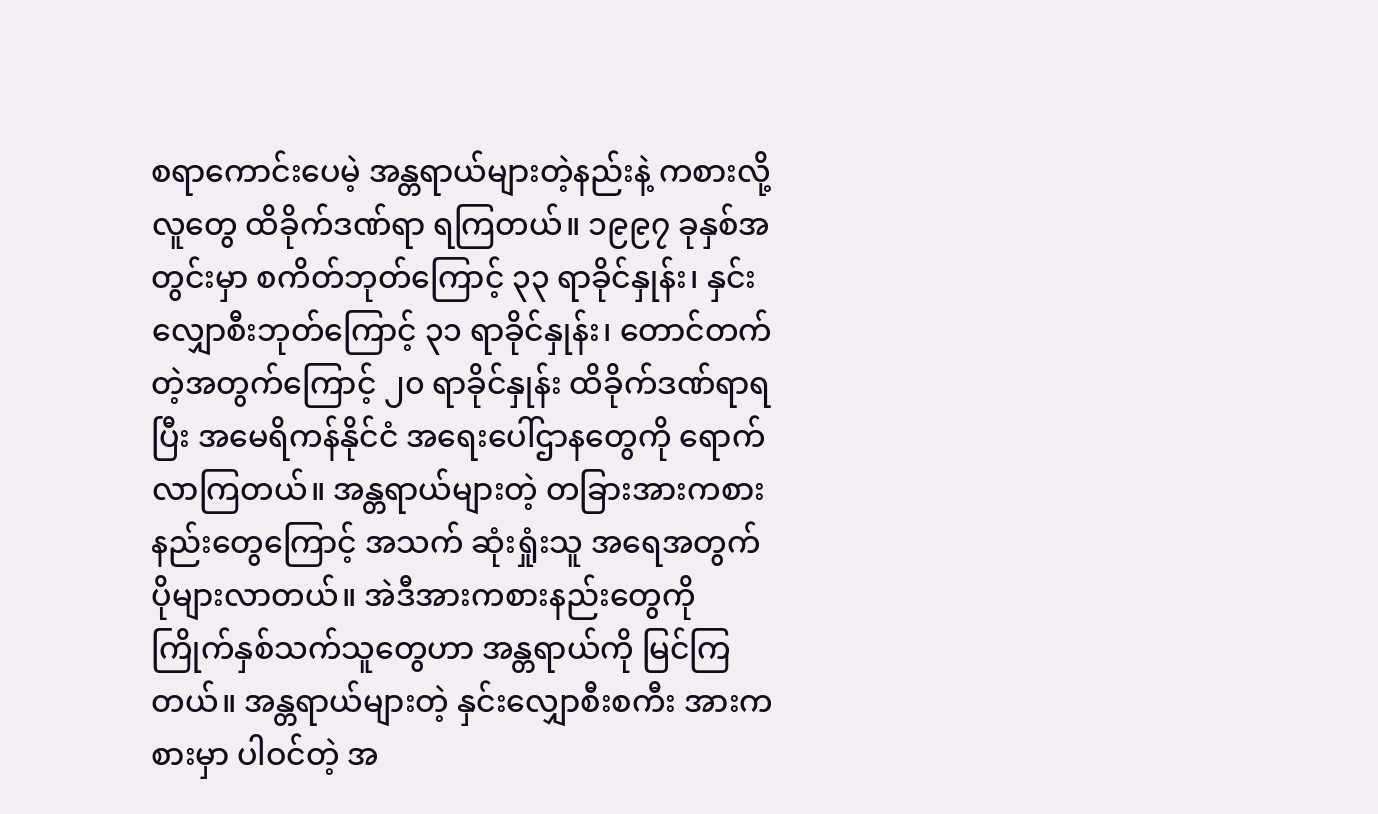စရာကောင်းပေမဲ့ အန္တရာယ်များတဲ့နည်းနဲ့ ကစားလို့ လူတွေ ထိခိုက်ဒဏ်ရာ ရကြတယ်။ ၁၉၉၇ ခုနှစ်အတွင်းမှာ စကိတ်ဘုတ်ကြောင့် ၃၃ ရာခိုင်နှုန်း၊ နှင်းလျှောစီးဘုတ်ကြောင့် ၃၁ ရာခိုင်နှုန်း၊ တောင်တက်တဲ့အတွက်ကြောင့် ၂၀ ရာခိုင်နှုန်း ထိခိုက်ဒဏ်ရာရပြီး အမေရိကန်နိုင်ငံ အရေးပေါ်ဌာနတွေကို ရောက်လာကြတယ်။ အန္တရာယ်များတဲ့ တခြားအားကစားနည်းတွေကြောင့် အသက် ဆုံးရှုံးသူ အရေအတွက် ပိုများလာတယ်။ အဲဒီအားကစားနည်းတွေကို ကြိုက်နှစ်သက်သူတွေဟာ အန္တရာယ်ကို မြင်ကြတယ်။ အန္တရာယ်များတဲ့ နှင်းလျှောစီးစကီး အားကစားမှာ ပါဝင်တဲ့ အ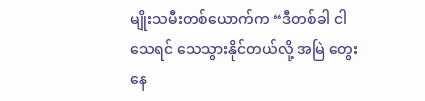မျိုးသမီးတစ်ယောက်က “ဒီတစ်ခါ ငါ သေရင် သေသွားနိုင်တယ်လို့ အမြဲ တွေးနေ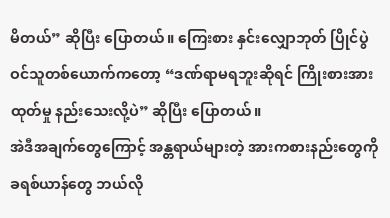မိတယ်” ဆိုပြီး ပြောတယ်။ ကြေးစား နှင်းလျှောဘုတ် ပြိုင်ပွဲဝင်သူတစ်ယောက်ကတော့ “ဒဏ်ရာမရဘူးဆိုရင် ကြိုးစားအားထုတ်မှု နည်းသေးလို့ပဲ” ဆိုပြီး ပြောတယ်။
အဲဒီအချက်တွေကြောင့် အန္တရာယ်များတဲ့ အားကစားနည်းတွေကို ခရစ်ယာန်တွေ ဘယ်လို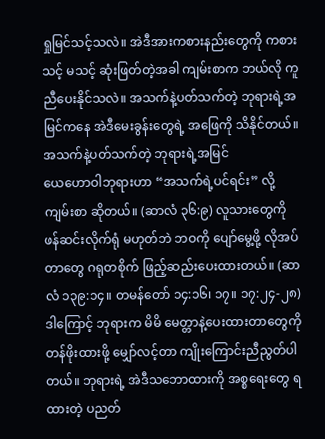ရှုမြင်သင့်သလဲ။ အဲဒီအားကစားနည်းတွေကို ကစားသင့် မသင့် ဆုံးဖြတ်တဲ့အခါ ကျမ်းစာက ဘယ်လို ကူညီပေးနိုင်သလဲ။ အသက်နဲ့ပတ်သက်တဲ့ ဘုရားရဲ့အမြင်ကနေ အဲဒီမေးခွန်းတွေရဲ့ အဖြေကို သိနိုင်တယ်။
အသက်နဲ့ပတ်သက်တဲ့ ဘုရားရဲ့အမြင်
ယေဟောဝါဘုရားဟာ “အသက်ရဲ့ပင်ရင်း” လို့ ကျမ်းစာ ဆိုတယ်။ (ဆာလံ ၃၆:၉) လူသားတွေကို ဖန်ဆင်းလိုက်ရုံ မဟုတ်ဘဲ ဘဝကို ပျော်မွေ့ဖို့ လိုအပ်တာတွေ ဂရုတစိုက် ဖြည့်ဆည်းပေးထားတယ်။ (ဆာလံ ၁၃၉:၁၄။ တမန်တော် ၁၄:၁၆၊ ၁၇။ ၁၇:၂၄-၂၈) ဒါကြောင့် ဘုရားက မိမိ မေတ္တာနဲ့ပေးထားတာတွေကို တန်ဖိုးထားဖို့ မျှော်လင့်တာ ကျိုးကြောင်းညီညွတ်ပါတယ်။ ဘုရားရဲ့ အဲဒီသဘောထားကို အစ္စရေးတွေ ရထားတဲ့ ပညတ်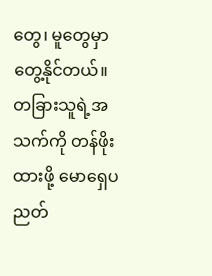တွေ၊ မူတွေမှာ တွေ့နိုင်တယ်။
တခြားသူရဲ့အသက်ကို တန်ဖိုးထားဖို့ မောရှေပညတ်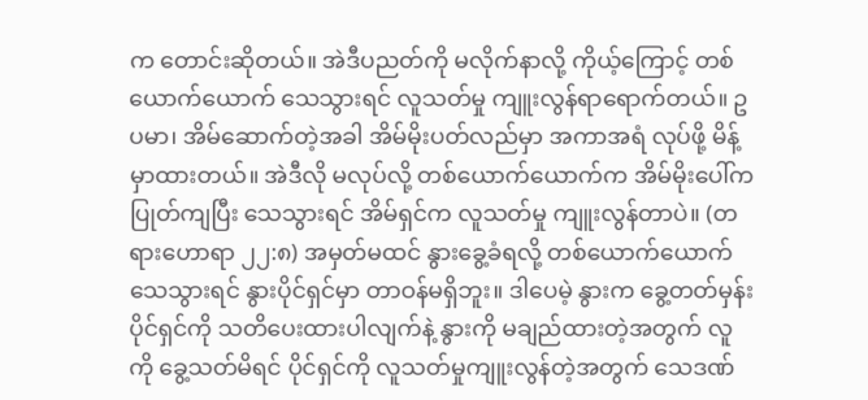က တောင်းဆိုတယ်။ အဲဒီပညတ်ကို မလိုက်နာလို့ ကိုယ့်ကြောင့် တစ်ယောက်ယောက် သေသွားရင် လူသတ်မှု ကျူးလွန်ရာရောက်တယ်။ ဥပမာ၊ အိမ်ဆောက်တဲ့အခါ အိမ်မိုးပတ်လည်မှာ အကာအရံ လုပ်ဖို့ မိန့်မှာထားတယ်။ အဲဒီလို မလုပ်လို့ တစ်ယောက်ယောက်က အိမ်မိုးပေါ်က ပြုတ်ကျပြီး သေသွားရင် အိမ်ရှင်က လူသတ်မှု ကျူးလွန်တာပဲ။ (တရားဟောရာ ၂၂:၈) အမှတ်မထင် နွားခွေ့ခံရလို့ တစ်ယောက်ယောက် သေသွားရင် နွားပိုင်ရှင်မှာ တာဝန်မရှိဘူး။ ဒါပေမဲ့ နွားက ခွေ့တတ်မှန်း ပိုင်ရှင်ကို သတိပေးထားပါလျက်နဲ့ နွားကို မချည်ထားတဲ့အတွက် လူကို ခွေ့သတ်မိရင် ပိုင်ရှင်ကို လူသတ်မှုကျူးလွန်တဲ့အတွက် သေဒဏ်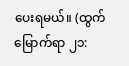ပေးရမယ်။ (ထွက်မြောက်ရာ ၂၁: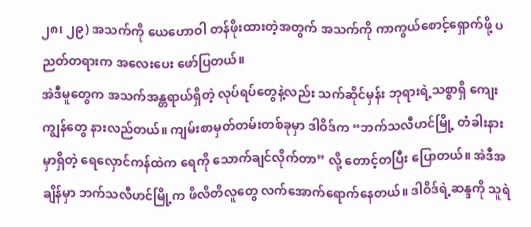၂၈၊ ၂၉) အသက်ကို ယေဟောဝါ တန်ဖိုးထားတဲ့အတွက် အသက်ကို ကာကွယ်စောင့်ရှောက်ဖို့ ပညတ်တရားက အလေးပေး ဖော်ပြတယ်။
အဲဒီမူတွေက အသက်အန္တရာယ်ရှိတဲ့ လုပ်ရပ်တွေနဲ့လည်း သက်ဆိုင်မှန်း ဘုရားရဲ့သစ္စာရှိ ကျေးကျွန်တွေ နားလည်တယ်။ ကျမ်းစာမှတ်တမ်းတစ်ခုမှာ ဒါဝိဒ်က “ဘက်သလီဟင်မြို့ တံခါးနားမှာရှိတဲ့ ရေလှောင်ကန်ထဲက ရေကို သောက်ချင်လိုက်တာ” လို့ တောင့်တပြီး ပြောတယ်။ အဲဒီအချိန်မှာ ဘက်သလီဟင်မြို့က ဖိလိတိလူတွေ လက်အောက်ရောက်နေတယ်။ ဒါဝိဒ်ရဲ့ဆန္ဒကို သူရဲ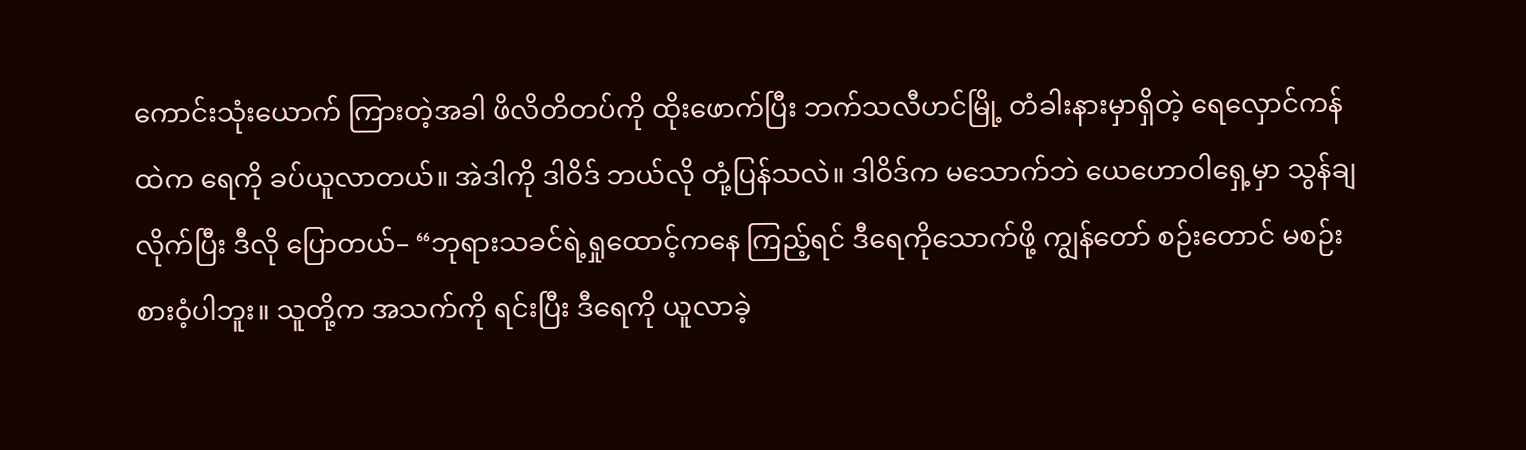ကောင်းသုံးယောက် ကြားတဲ့အခါ ဖိလိတိတပ်ကို ထိုးဖောက်ပြီး ဘက်သလီဟင်မြို့ တံခါးနားမှာရှိတဲ့ ရေလှောင်ကန်ထဲက ရေကို ခပ်ယူလာတယ်။ အဲဒါကို ဒါဝိဒ် ဘယ်လို တုံ့ပြန်သလဲ။ ဒါဝိဒ်က မသောက်ဘဲ ယေဟောဝါရှေ့မှာ သွန်ချလိုက်ပြီး ဒီလို ပြောတယ်– “ဘုရားသခင်ရဲ့ရှုထောင့်ကနေ ကြည့်ရင် ဒီရေကိုသောက်ဖို့ ကျွန်တော် စဉ်းတောင် မစဉ်းစားဝံ့ပါဘူး။ သူတို့က အသက်ကို ရင်းပြီး ဒီရေကို ယူလာခဲ့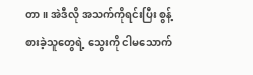တာ။ အဲဒီလို အသက်ကိုရင်းပြီး စွန့်စားခဲ့သူတွေရဲ့ သွေးကို ငါမသောက်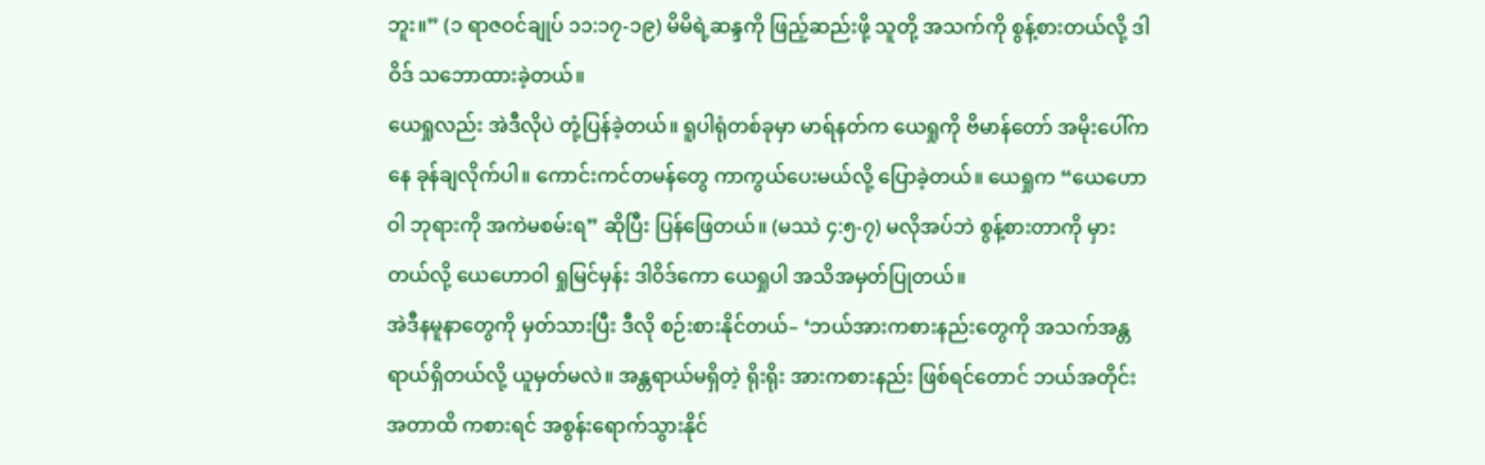ဘူး။” (၁ ရာဇဝင်ချုပ် ၁၁:၁၇-၁၉) မိမိရဲ့ဆန္ဒကို ဖြည့်ဆည်းဖို့ သူတို့ အသက်ကို စွန့်စားတယ်လို့ ဒါဝိဒ် သဘောထားခဲ့တယ်။
ယေရှုလည်း အဲဒီလိုပဲ တုံ့ပြန်ခဲ့တယ်။ ရူပါရုံတစ်ခုမှာ မာရ်နတ်က ယေရှုကို ဗိမာန်တော် အမိုးပေါ်ကနေ ခုန်ချလိုက်ပါ။ ကောင်းကင်တမန်တွေ ကာကွယ်ပေးမယ်လို့ ပြောခဲ့တယ်။ ယေရှုက “ယေဟောဝါ ဘုရားကို အကဲမစမ်းရ” ဆိုပြီး ပြန်ဖြေတယ်။ (မဿဲ ၄:၅-၇) မလိုအပ်ဘဲ စွန့်စားတာကို မှားတယ်လို့ ယေဟောဝါ ရှုမြင်မှန်း ဒါဝိဒ်ကော ယေရှုပါ အသိအမှတ်ပြုတယ်။
အဲဒီနမူနာတွေကို မှတ်သားပြီး ဒီလို စဉ်းစားနိုင်တယ်– ‘ဘယ်အားကစားနည်းတွေကို အသက်အန္တရာယ်ရှိတယ်လို့ ယူမှတ်မလဲ။ အန္တရာယ်မရှိတဲ့ ရိုးရိုး အားကစားနည်း ဖြစ်ရင်တောင် ဘယ်အတိုင်းအတာထိ ကစားရင် အစွန်းရောက်သွားနိုင်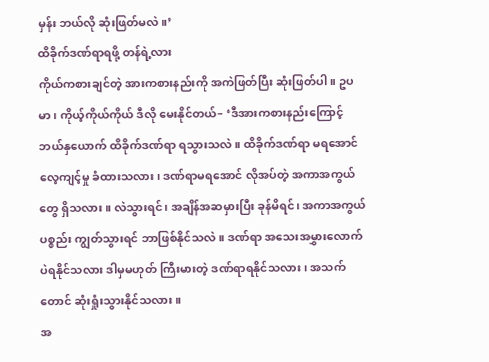မှန်း ဘယ်လို ဆုံးဖြတ်မလဲ။’
ထိခိုက်ဒဏ်ရာရဖို့ တန်ရဲ့လား
ကိုယ်ကစားချင်တဲ့ အားကစားနည်းကို အကဲဖြတ်ပြီး ဆုံးဖြတ်ပါ။ ဥပမာ၊ ကိုယ့်ကိုယ်ကိုယ် ဒီလို မေးနိုင်တယ်– ‘ဒီအားကစားနည်းကြောင့် ဘယ်နှယောက် ထိခိုက်ဒဏ်ရာ ရသွားသလဲ။ ထိခိုက်ဒဏ်ရာ မရအောင် လေ့ကျင့်မှု ခံထားသလား၊ ဒဏ်ရာမရအောင် လိုအပ်တဲ့ အကာအကွယ်တွေ ရှိသလား။ လဲသွားရင်၊ အချိန်အဆမှားပြီး ခုန်မိရင်၊ အကာအကွယ်ပစ္စည်း ကျွတ်သွားရင် ဘာဖြစ်နိုင်သလဲ။ ဒဏ်ရာ အသေးအမွှားလောက်ပဲရနိုင်သလား ဒါမှမဟုတ် ကြီးမားတဲ့ ဒဏ်ရာရနိုင်သလား၊ အသက်တောင် ဆုံးရှုံးသွားနိုင်သလား။
အ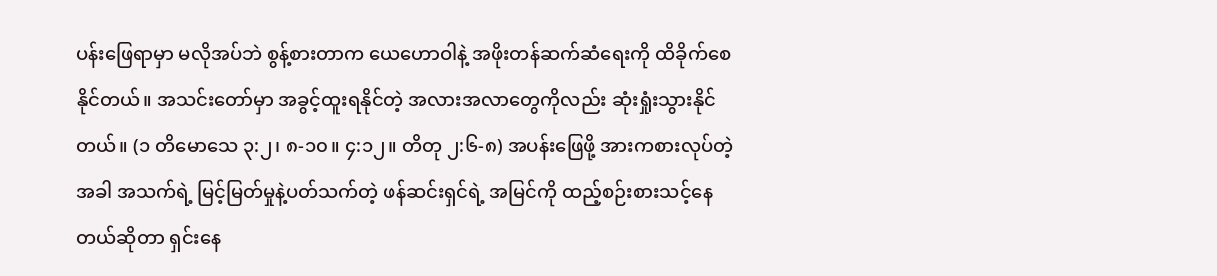ပန်းဖြေရာမှာ မလိုအပ်ဘဲ စွန့်စားတာက ယေဟောဝါနဲ့ အဖိုးတန်ဆက်ဆံရေးကို ထိခိုက်စေနိုင်တယ်။ အသင်းတော်မှာ အခွင့်ထူးရနိုင်တဲ့ အလားအလာတွေကိုလည်း ဆုံးရှုံးသွားနိုင်တယ်။ (၁ တိမောသေ ၃:၂၊ ၈-၁၀။ ၄:၁၂။ တိတု ၂:၆-၈) အပန်းဖြေဖို့ အားကစားလုပ်တဲ့အခါ အသက်ရဲ့ မြင့်မြတ်မှုနဲ့ပတ်သက်တဲ့ ဖန်ဆင်းရှင်ရဲ့ အမြင်ကို ထည့်စဉ်းစားသင့်နေတယ်ဆိုတာ ရှင်းနေ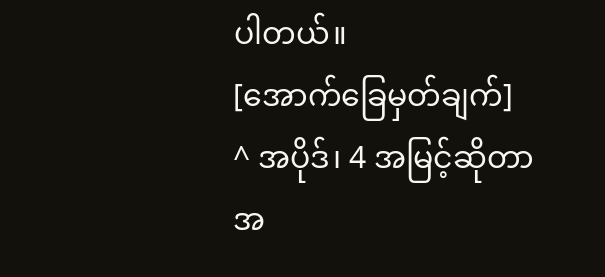ပါတယ်။
[အောက်ခြေမှတ်ချက်]
^ အပိုဒ်၊ 4 အမြင့်ဆိုတာ အ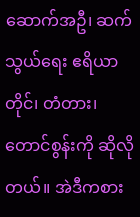ဆောက်အဦ၊ ဆက်သွယ်ရေး ဧရိယာတိုင်၊ တံတား၊ တောင်စွန်းကို ဆိုလိုတယ်။ အဲဒီကစား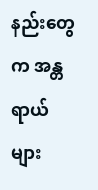နည်းတွေက အန္တရာယ်များ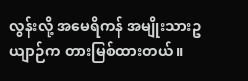လွန်းလို့ အမေရိကန် အမျိုးသားဥယျာဉ်က တားမြစ်ထားတယ်။